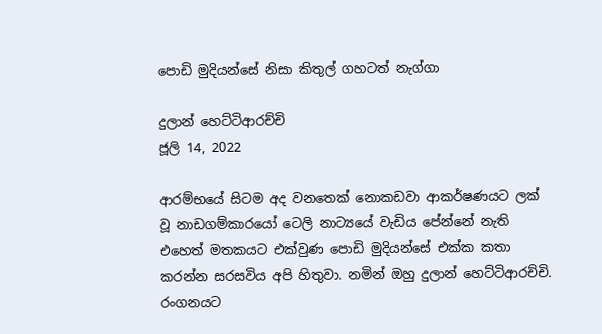පොඩි මුදියන්සේ නිසා කිතුල් ගහටත් නැග්ගා

දුලාන් හෙට්ටිආරච්චි
ජූලි 14, 2022

ආරම්භයේ සිටම අද වනතෙක් නොකඩවා ආකර්ෂණයට ලක් වූ නාඩගම්කාරයෝ ටෙලි නාට්‍යයේ වැඩිය පේන්නේ නැති එහෙත් මතකයට එක්වුණ පොඩි මුදියන්සේ එක්ක කතා කරන්න සරසවිය අපි හිතුවා. නමින් ඔහු දුලාන් හෙට්ටිආරච්චි. රංගනයට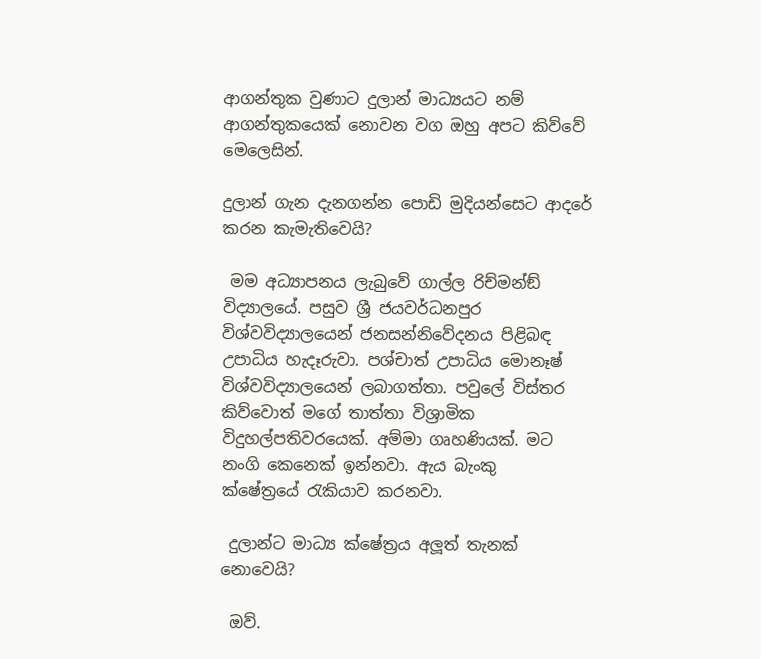ආගන්තුක වුණාට දුලාන් මාධ්‍යයට නම් ආගන්තුකයෙක් නොවන වග ඔහු අපට කිව්වේ මෙලෙසින්.

දුලාන් ගැන දැනගන්න පොඩි මුදියන්සෙට ආදරේ කරන කැමැතිවෙයි?

 මම අධ්‍යාපනය ලැබුවේ ගාල්ල රිච්මන්ඞ් විද්‍යාලයේ. පසුව ශ්‍රී ජයවර්ධනපුර විශ්වවිද්‍යාලයෙන් ජනසන්නිවේදනය පිළිබඳ උපාධිය හැදෑරුවා. පශ්චාත් උපාධිය මොනෑෂ් විශ්වවිද්‍යාලයෙන් ලබාගත්තා. පවුලේ විස්තර කිව්වොත් මගේ තාත්තා විශ්‍රාමික විදුහල්පතිවරයෙක්. අම්මා ගෘහණියක්. මට නංගි කෙනෙක් ඉන්නවා. ඇය බැංකු ක්ෂේත්‍රයේ ‍රැකියාව කරනවා.

 දුලාන්ට මාධ්‍ය ක්ෂේත්‍රය අලූ‍ත් තැනක් නොවෙයි?

 ඔව්.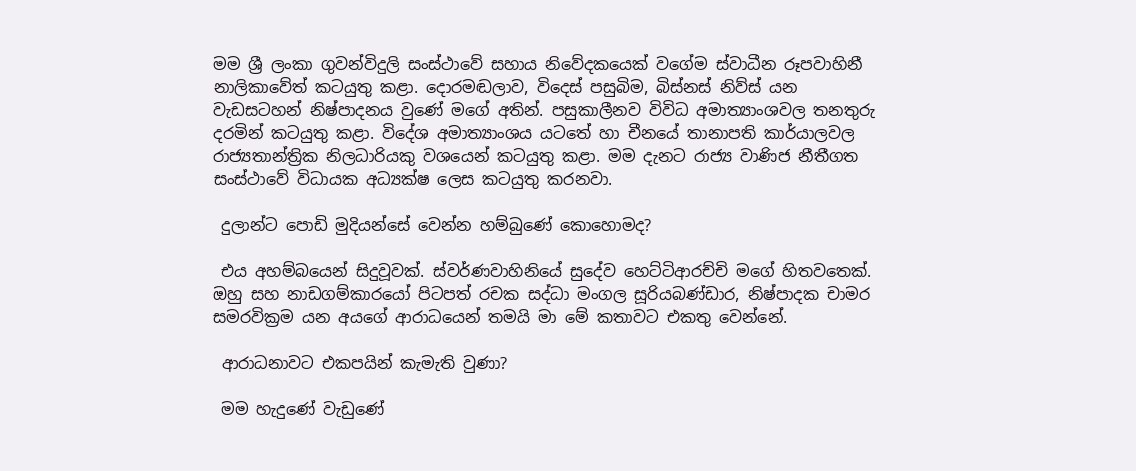මම ශ්‍රී ලංකා ගුවන්විදුලි සංස්ථාවේ සහාය නිවේදකයෙක් වගේම ස්වාධීන රූපවාහිනී නාලිකාවේත් කටයුතු කළා. දොරමඬලාව, විදෙස් පසුබිම, බිස්නස් නිව්ස් යන වැඩසටහන් නිෂ්පාදනය වුණේ මගේ අතින්. පසුකාලීනව විවිධ අමාත්‍යාංශවල තනතුරු දරමින් කටයුතු කළා. විදේශ අමාත්‍යාංශය යටතේ හා චීනයේ තානාපති කාර්යාලවල රාජ්‍යතාන්ත්‍රික නිලධාරියකු වශයෙන් කටයුතු කළා. මම දැනට රාජ්‍ය වාණිජ නීතීගත සංස්ථාවේ විධායක අධ්‍යක්ෂ ලෙස කටයුතු කරනවා.

 දුලාන්ට පොඩි මුදියන්සේ වෙන්න හම්බුණේ කොහොමද?

 එය අහම්බයෙන් සිදුවූවක්. ස්වර්ණවාහිනියේ සුදේව හෙට්ටිආරච්චි මගේ හිතවතෙක්. ඔහු සහ නාඩගම්කාරයෝ පිටපත් රචක සද්ධා මංගල සූරියබණ්ඩාර, නිෂ්පාදක චාමර සමරවික්‍රම යන අයගේ ආරාධයෙන් තමයි මා මේ කතාවට එකතු වෙන්නේ.

 ආරාධනාවට එකපයින් කැමැති වුණා?

 මම හැදුණේ වැඩුණේ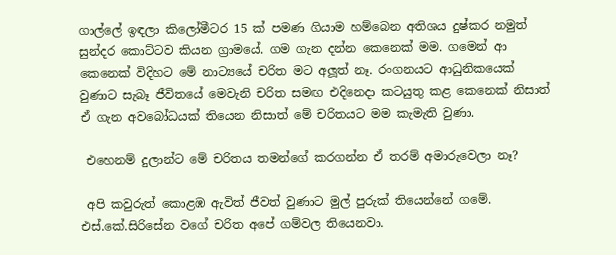ගාල්ලේ ඉඳලා කිලෝමීටර 15 ක් පමණ ගියාම හම්බෙන අතිශය දුෂ්කර නමුත් සුන්දර කොට්ටව කියන ග්‍රාමයේ. ගම ගැන දන්න කෙනෙක් මම. ගමෙන් ආ කෙනෙක් විදිහට මේ නාට්‍යයේ චරිත මට අලූ‍ත් නෑ. රංගනයට ආධුනිකයෙක් වුණාට සැබෑ ජීවිතයේ මෙවැනි චරිත සමඟ එදිනෙදා කටයුතු කළ කෙනෙක් නිසාත් ඒ ගැන අවබෝධයක් තියෙන නිසාත් මේ චරිතයට මම කැමැති වුණා.

 එහෙනම් දුලාන්ට මේ චරිතය තමන්ගේ කරගන්න ඒ තරම් අමාරුවෙලා නෑ?

 අපි කවුරුත් කොළඹ ඇවිත් ජීවත් වුණාට මුල් පුරුක් තියෙන්නේ ගමේ. එස්.කේ.සිරිසේන වගේ චරිත අපේ ගම්වල තියෙනවා.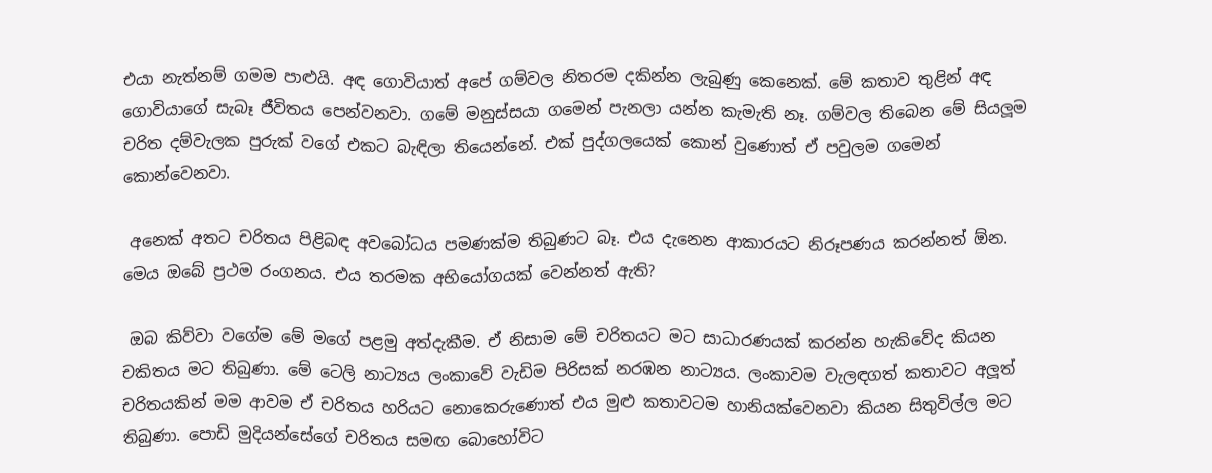එයා නැත්නම් ගමම පාළුයි. අඳ ගොවියාත් අපේ ගම්වල නිතරම දකින්න ලැබුණු කෙනෙක්. මේ කතාව තුළින් අඳ ගොවියාගේ සැබෑ ජීවිතය පෙන්වනවා. ගමේ මනුස්සයා ගමෙන් පැනලා යන්න කැමැති නෑ. ගම්වල තිබෙන මේ සියලූ‍ම චරිත දම්වැලක පුරුක් වගේ එකට බැඳිලා තියෙන්නේ. එක් පුද්ගලයෙක් කොන් වුණොත් ඒ පවුලම ගමෙන් කොන්වෙනවා.

 අනෙක් අතට චරිතය පිළිබඳ අවබෝධය පමණක්ම තිබුණට බෑ. එය දැනෙන ආකාරයට නිරූපණය කරන්නත් ඕන. මෙය ඔබේ ප්‍රථම රංගනය. එය තරමක අභියෝගයක් වෙන්නත් ඇති?

 ඔබ කිව්වා වගේම මේ මගේ පළමු අත්දැකීම. ඒ නිසාම මේ චරිතයට මට සාධාරණයක් කරන්න හැකිවේද කියන චකිතය මට තිබුණා. මේ ටෙලි නාට්‍යය ලංකාවේ වැඩිම පිරිසක් නරඹන නාට්‍යය. ලංකාවම වැලඳගත් කතාවට අලූ‍ත් චරිතයකින් මම ආවම ඒ චරිතය හරියට නොකෙරුණොත් එය මුළු කතාවටම හානියක්වෙනවා කියන සිතුවිල්ල මට තිබුණා. පොඩි මුදියන්සේගේ චරිතය සමඟ බොහෝවිට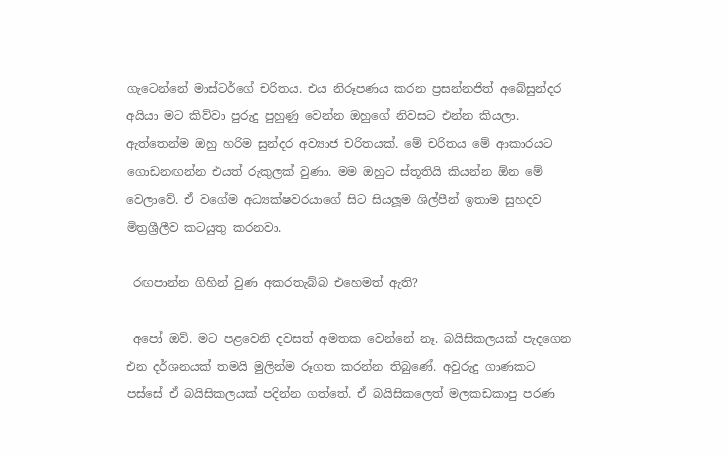ගැටෙන්නේ මාස්ටර්ගේ චරිතය. එය නිරූපණය කරන ප්‍රසන්නජිත් අබේසුන්දර අයියා මට කිව්වා පුරුදු පුහුණු වෙන්න ඔහුගේ නිවසට එන්න කියලා. ඇත්තෙන්ම ඔහු හරිම සුන්දර අව්‍යාජ චරිතයක්. මේ චරිතය මේ ආකාරයට ගොඩනඟන්න එයත් රුකුලක් වුණා. මම ඔහුට ස්තූතියි කියන්න ඕන මේ වෙලාවේ. ඒ වගේම අධ්‍යක්ෂවරයාගේ සිට සියලූ‍ම ශිල්පීන් ඉතාම සුහදව මිත්‍රශ්‍රීලීව කටයුතු කරනවා.

 රඟපාන්න ගිහින් වුණ අකරතැබ්බ එහෙමත් ඇති?

 අපෝ ඔව්. මට පළවෙනි දවසත් අමතක වෙන්නේ නෑ. බයිසිකලයක් පැදගෙන එන දර්ශනයක් තමයි මුලින්ම රූගත කරන්න තිබුණේ. අවුරුදු ගාණකට පස්සේ ඒ බයිසිකලයක් පදින්න ගත්තේ. ඒ බයිසිකලෙත් මලකඩකාපු පරණ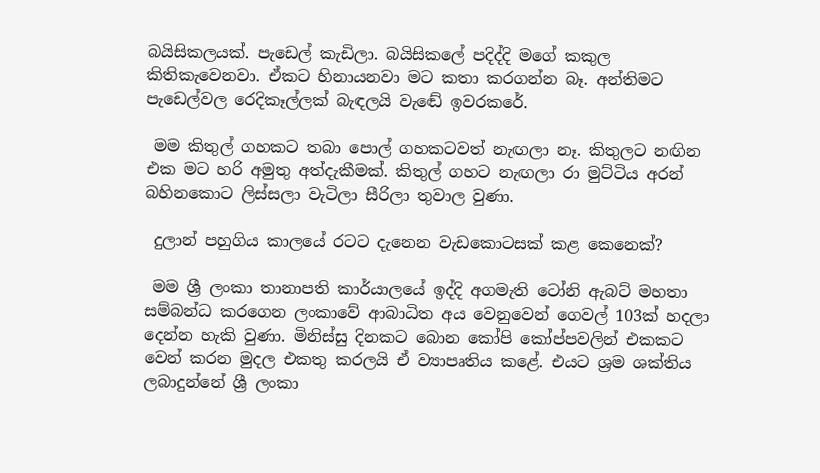බයිසිකලයක්. පැඩෙල් කැඩිලා. බයිසිකලේ පදිද්දි මගේ කකුල කිතිකැවෙනවා. ඒකට හිනායනවා මට කතා කරගන්න බෑ. අන්තිමට පැඩෙල්වල රෙදිකෑල්ලක් බැඳලයි වැඬේ ඉවරකරේ.

 මම කිතුල් ගහකට තබා පොල් ගහකටවත් නැඟලා නෑ. කිතුලට නඟින එක මට හරි අමුතු අත්දැකීමක්. කිතුල් ගහට නැඟලා රා මුට්ටිය අරන් බහිනකොට ලිස්සලා වැටිලා සීරිලා තුවාල වුණා.

 දුලාන් පහුගිය කාලයේ රටට දැනෙන වැඩකොටසක් කළ කෙනෙක්?

 මම ශ්‍රී ලංකා තානාපති කාර්යාලයේ ඉද්දි අගමැති ටෝනි ඇබට් මහතා සම්බන්ධ කරගෙන ලංකාවේ ආබාධිත අය වෙනුවෙන් ගෙවල් 103ක් හදලා දෙන්න හැකි වුණා. මිනිස්සු දිනකට බොන කෝපි කෝප්පවලින් එකකට වෙන් කරන මුදල එකතු කරලයි ඒ ව්‍යාපෘතිය කළේ. එයට ශ්‍රම ශක්තිය ලබාදුන්නේ ශ්‍රී ලංකා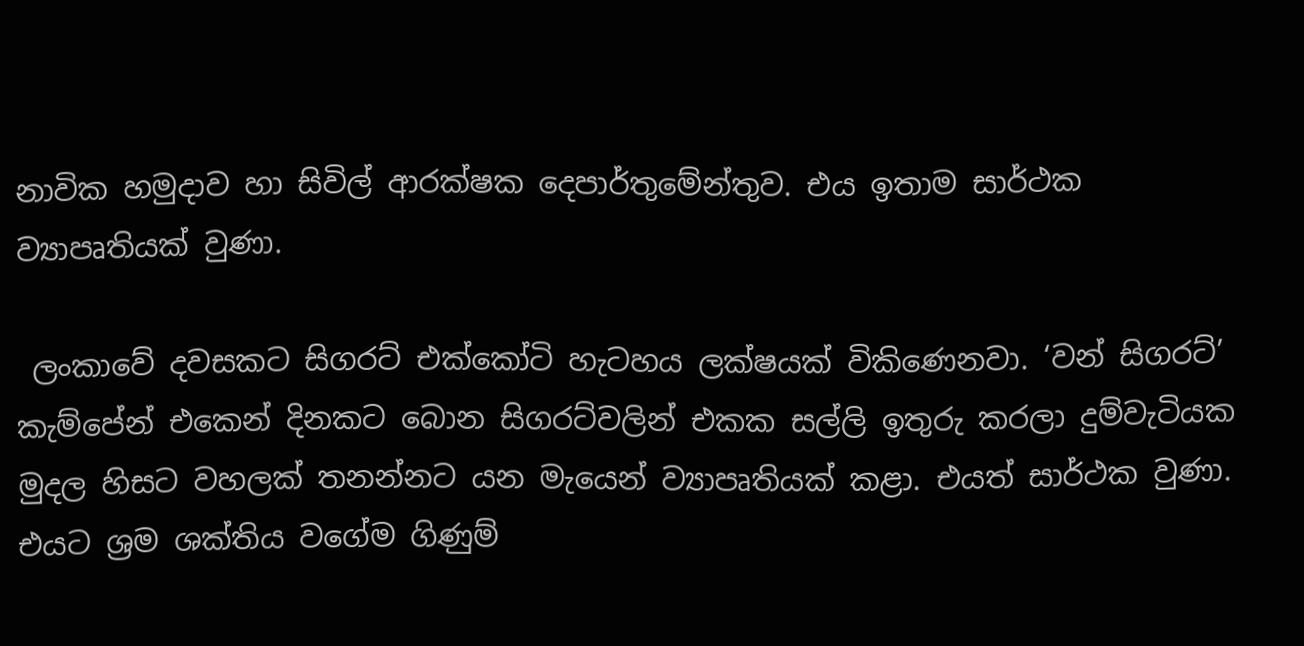නාවික හමුදාව හා සිවිල් ආරක්ෂක දෙපාර්තුමේන්තුව. එය ඉතාම සාර්ථක ව්‍යාපෘතියක් වුණා.

 ලංකාවේ දවසකට සිගරට් එක්කෝටි හැටහය ලක්ෂයක් විකිණෙනවා. ‘වන් සිගරට්’ කැම්පේන් එකෙන් දිනකට බොන සිගරට්වලින් එකක සල්ලි ඉතුරු කරලා දුම්වැටියක මුදල හිසට වහලක් තනන්නට යන මැයෙන් ව්‍යාපෘතියක් කළා. එයත් සාර්ථක වුණා. එයට ශ්‍රම ශක්තිය වගේම ගිණුම්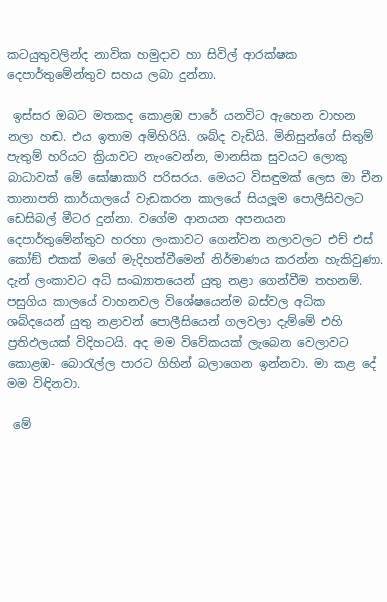කටයුතුවලින්ද නාවික හමුදාව හා සිවිල් ආරක්ෂක දෙපාර්තුමේන්තුව සහය ලබා දුන්නා.

 ඉස්සර ඔබට මතකද කොළඹ පාරේ යනවිට ඇහෙන වාහන නලා හඬ. එය ඉතාම අමිහිරියි. ශබ්ද වැඩියි. මිනිසුන්ගේ සිතුම් පැතුම් හරියට ක්‍රියාවට නැංවෙන්න, මානසික සුවයට ලොකු බාධාවක් මේ ඝෝෂාකාරි පරිසරය. මෙයට විසඳුමක් ලෙස මා චීන තානාපති කාර්යාලයේ වැඩකරන කාලයේ සියලූ‍ම පොලීසිවලට ඩෙසිබල් මීටර දුන්නා. වගේම ආනයන අපනයන දෙපාර්තුමේන්තුව හරහා ලංකාවට ගෙන්වන නලාවලට එච් එස් කෝඞ් එකක් මගේ මැදිහත්වීමෙන් නිර්මාණය කරන්න හැකිවුණා. දැන් ලංකාවට අධි සංඛ්‍යාතයෙන් යුතු නළා ගෙන්වීම තහනම්. පසුගිය කාලයේ වාහනවල විශේෂයෙන්ම බස්වල අධික ශබ්දයෙන් ‍යුතු නළාවන් පොලීසියෙන් ගලවලා දැම්මේ එහි ප්‍රතිඵලයක් විදිහටයි. අද මම විවේකයක් ලැබෙන වෙලාවට කොළඹ- බොරැල්ල පාරට ගිහින් බලාගෙන ඉන්නවා. මා කළ දේ මම විඳිනවා.

 මේ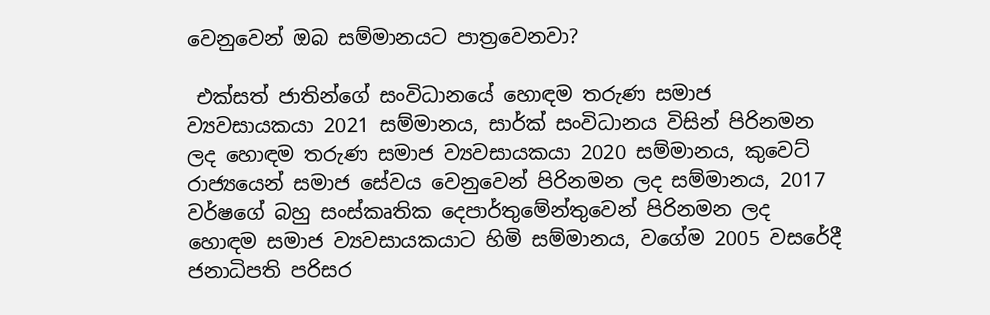වෙනුවෙන් ඔබ සම්මානයට පාත්‍රවෙනවා?

 එක්සත් ජාතින්ගේ සංවිධානයේ හොඳම තරුණ සමාජ ව්‍යවසායකයා 2021 සම්මානය, සාර්ක් සංවිධානය විසින් පිරිනමන ලද හොඳම තරුණ සමාජ ව්‍යවසායකයා 2020 සම්මානය, කුවෙට් රාජ්‍යයෙන් සමාජ සේවය වෙනුවෙන් පිරිනමන ලද සම්මානය, 2017 වර්ෂගේ බහු සංස්කෘතික දෙපාර්තුමේන්තුවෙන් පිරිනමන ලද හොඳම සමාජ ව්‍යවසායකයාට හිමි සම්මානය, වගේම 2005 වසරේදී ජනාධිපති පරිසර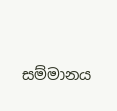සම්මානය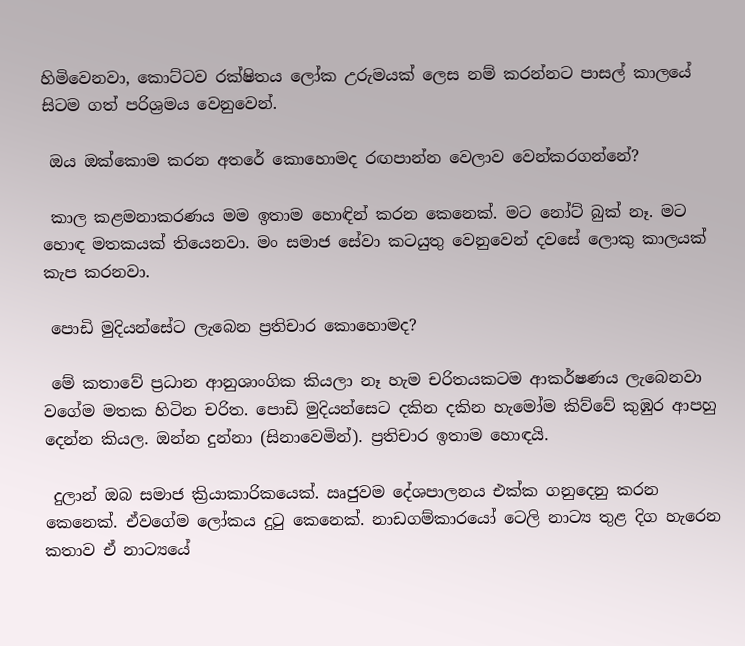හිමිවෙනවා, කොට්ටව රක්ෂිතය ලෝක උරුමයක් ලෙස නම් කරන්නට පාසල් කාලයේ සිටම ගත් පරිශ්‍රමය වෙනුවෙන්.

 ඔය ඔක්කොම කරන අතරේ කොහොමද රඟපාන්න වෙලාව වෙන්කරගන්නේ?

 කාල කළමනාකරණය මම ඉතාම හොඳින් කරන කෙනෙක්. මට නෝට් බුක් නෑ. මට හොඳ මතකයක් තියෙනවා. මං සමාජ සේවා කටයුතු වෙනුවෙන් දවසේ ලොකු කාලයක් කැප කරනවා.

 පොඩි මුදියන්සේට ලැබෙන ප්‍රතිචාර කොහොමද?

 මේ කතාවේ ප්‍රධාන ආනුශාංගික කියලා නෑ හැම චරිතයකටම ආකර්ෂණය ලැබෙනවා වගේම මතක හිටින චරිත. පොඩි මුදියන්සෙට දකින දකින හැමෝම කිව්වේ කුඹුර ආපහු දෙන්න කියල. ඔන්න දුන්නා (සිනාවෙමින්). ප්‍රතිචාර ඉතාම හොඳයි.

 දුලාන් ඔබ සමාජ ක්‍රියාකාරිකයෙක්. ඍජුවම දේශපාලනය එක්ක ගනුදෙනු කරන කෙනෙක්. ඒවගේම ලෝකය දුටු කෙනෙක්. නාඩගම්කාරයෝ ටෙලි නාට්‍ය තුළ දිග හැරෙන කතාව ඒ නාට්‍යයේ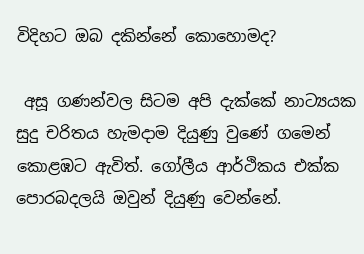විදිහට ඔබ දකින්නේ කොහොමද?

 අසූ ගණන්වල සිටම අපි දැක්කේ නාට්‍යයක සුදු චරිතය හැමදාම දියුණු වුණේ ගමෙන් කොළඹට ඇවිත්. ගෝලීය ආර්ථිකය එක්ක පොරබදලයි ඔවුන් දියුණු වෙන්නේ.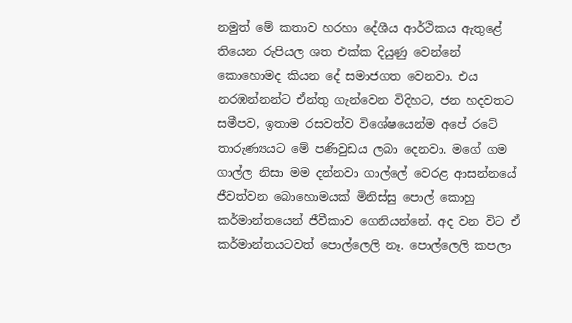නමුත් මේ කතාව හරහා දේශීය ආර්ථිකය ඇතුළේ තියෙන රුපියල ශත එක්ක දියුණු වෙන්නේ කොහොමද කියන දේ සමාජගත වෙනවා. එය නරඹන්නන්ට ඒන්තු ගැන්වෙන විදිහට, ජන හදවතට සමීපව, ඉතාම රසවත්ව විශේෂයෙන්ම අපේ රටේ තාරුණ්‍යයට මේ පණිවුඩය ලබා දෙනවා. මගේ ගම ගාල්ල නිසා මම දන්නවා ගාල්ලේ වෙරළ ආසන්නයේ ජීවත්වන බොහොමයක් මිනිස්සු පොල් කොහු කර්මාන්තයෙන් ජීවීකාව ගෙනියන්නේ. අද වන විට ඒ කර්මාන්තයටවත් පොල්ලෙලි නෑ. පොල්ලෙලි කපලා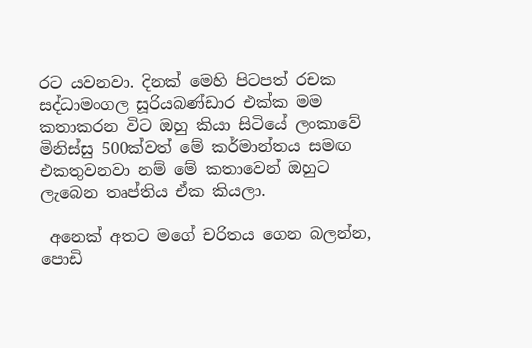රට යවනවා. දිනක් මෙහි පිටපත් රචක සද්ධාමංගල සූරියබණ්ඩාර එක්ක මම කතාකරන විට ඔහු කියා සිටියේ ලංකාවේ මිනිස්සු 500ක්වත් මේ කර්මාන්තය සමඟ එකතුවනවා නම් මේ කතාවෙන් ඔහුට ලැබෙන තෘප්තිය ඒක කියලා.

 අනෙක් අතට මගේ චරිතය ගෙන බලන්න, පොඩි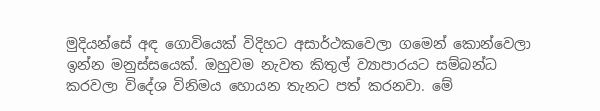මුදියන්සේ අඳ ගොවියෙක් විදිහට අසාර්ථකවෙලා ගමෙන් කොන්වෙලා ඉන්න මනුස්සයෙක්. ඔහුවම නැවත කිතුල් ව්‍යාපාරයට සම්බන්ධ කරවලා විදේශ විනිමය හොයන තැනට පත් කරනවා. මේ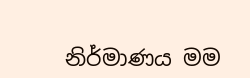නිර්මාණය මම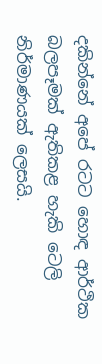දකින්නේ අපේ රටට හොඳ ආර්ථික බලපෑමක් ඇතිකළ හැකි ටෙලි නිර්මාණයක් ලෙසයි.